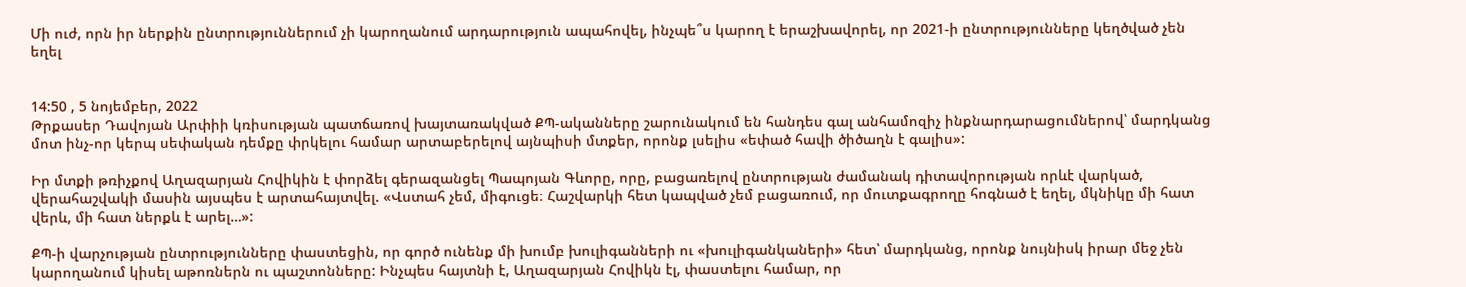Մի ուժ, որն իր ներքին ընտրություններում չի կարողանում արդարություն ապահովել, ինչպե՞ս կարող է երաշխավորել, որ 2021-ի ընտրությունները կեղծված չեն եղել


14:50 , 5 նոյեմբեր, 2022
Թրքասեր Դավոյան Արփիի կռիսության պատճառով խայտառակված ՔՊ-ականները շարունակում են հանդես գալ անհամոզիչ ինքնարդարացումներով՝ մարդկանց մոտ ինչ-որ կերպ սեփական դեմքը փրկելու համար արտաբերելով այնպիսի մտքեր, որոնք լսելիս «եփած հավի ծիծաղն է գալիս»:

Իր մտքի թռիչքով Աղազարյան Հովիկին է փորձել գերազանցել Պապոյան Գևորը, որը, բացառելով ընտրության ժամանակ դիտավորության որևէ վարկած, վերահաշվակի մասին այսպես է արտահայտվել. «Վստահ չեմ, միգուցե։ Հաշվարկի հետ կապված չեմ բացառում, որ մուտքագրողը հոգնած է եղել, մկնիկը մի հատ վերև, մի հատ ներքև է արել…»:

ՔՊ-ի վարչության ընտրությունները փաստեցին, որ գործ ունենք մի խումբ խուլիգանների ու «խուլիգանկաների» հետ՝ մարդկանց, որոնք նույնիսկ իրար մեջ չեն կարողանում կիսել աթոռներն ու պաշտոնները: Ինչպես հայտնի է, Աղազարյան Հովիկն էլ, փաստելու համար, որ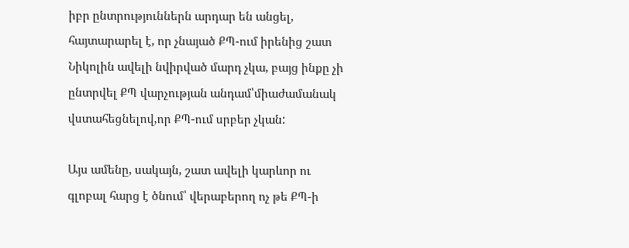իբր ընտրություններն արդար են անցել, հայտարարել է, որ չնայած ՔՊ-ում իրենից շատ Նիկոլին ավելի նվիրված մարդ չկա, բայց ինքը չի ընտրվել ՔՊ վարչության անդամ՝միաժամանակ վստահեցնելով,որ ՔՊ-ում սրբեր չկան:

Այս ամենը, սակայն, շատ ավելի կարևոր ու գլոբալ հարց է ծնում՝ վերաբերող ոչ թե ՔՊ-ի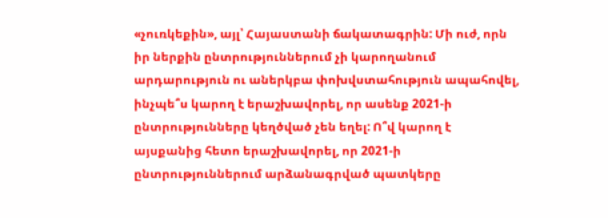«չուռկեքին», այլ՝ Հայաստանի ճակատագրին: Մի ուժ, որն իր ներքին ընտրություններում չի կարողանում արդարություն ու աներկբա փոխվստահություն ապահովել, ինչպե՞ս կարող է երաշխավորել, որ ասենք 2021-ի ընտրությունները կեղծված չեն եղել: Ո՞վ կարող է այսքանից հետո երաշխավորել, որ 2021-ի ընտրություններում արձանագրված պատկերը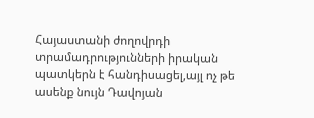Հայաստանի ժողովրդի տրամադրությունների իրական պատկերն է հանդիսացել,այլ ոչ թե ասենք նույն Դավոյան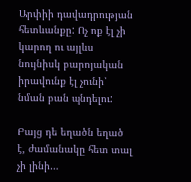Արփիի դավադրության հետևանքը: Ոչ ոք էլ չի կարող ու այլևս նույնիսկ բարոյական իրավունք էլ չունի՝ նման բան պնդելու:

Բայց դե եղածն եղած է, ժամանակը հետ տալ չի լինի…